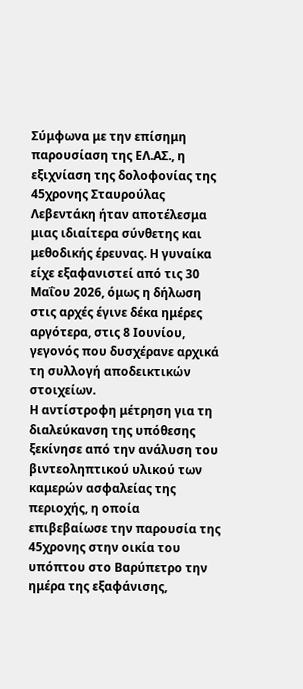Σύμφωνα με την επίσημη παρουσίαση της ΕΛ.ΑΣ., η εξιχνίαση της δολοφονίας της 45χρονης Σταυρούλας Λεβεντάκη ήταν αποτέλεσμα μιας ιδιαίτερα σύνθετης και μεθοδικής έρευνας. Η γυναίκα είχε εξαφανιστεί από τις 30 Μαΐου 2026, όμως η δήλωση στις αρχές έγινε δέκα ημέρες αργότερα, στις 8 Ιουνίου, γεγονός που δυσχέρανε αρχικά τη συλλογή αποδεικτικών στοιχείων.
Η αντίστροφη μέτρηση για τη διαλεύκανση της υπόθεσης ξεκίνησε από την ανάλυση του βιντεοληπτικού υλικού των καμερών ασφαλείας της περιοχής, η οποία επιβεβαίωσε την παρουσία της 45χρονης στην οικία του υπόπτου στο Βαρύπετρο την ημέρα της εξαφάνισης,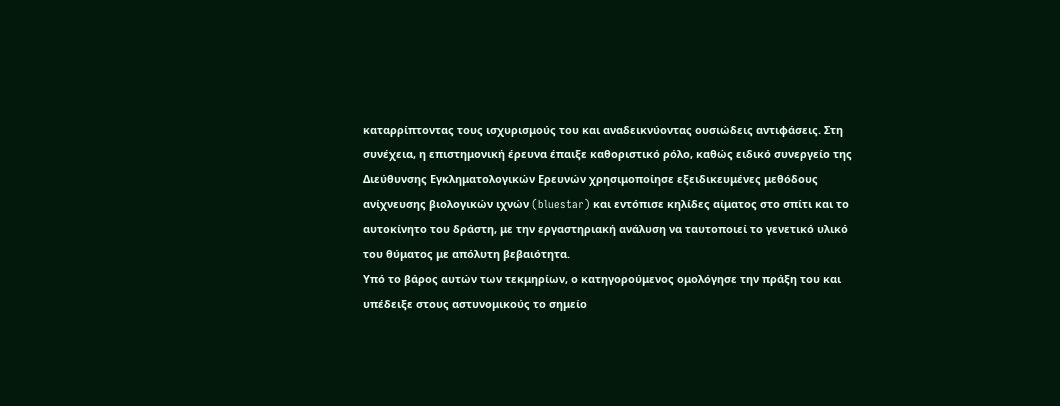καταρρίπτοντας τους ισχυρισμούς του και αναδεικνύοντας ουσιώδεις αντιφάσεις. Στη συνέχεια, η επιστημονική έρευνα έπαιξε καθοριστικό ρόλο, καθώς ειδικό συνεργείο της Διεύθυνσης Εγκληματολογικών Ερευνών χρησιμοποίησε εξειδικευμένες μεθόδους ανίχνευσης βιολογικών ιχνών (bluestar) και εντόπισε κηλίδες αίματος στο σπίτι και το αυτοκίνητο του δράστη, με την εργαστηριακή ανάλυση να ταυτοποιεί το γενετικό υλικό του θύματος με απόλυτη βεβαιότητα.
Υπό το βάρος αυτών των τεκμηρίων, ο κατηγορούμενος ομολόγησε την πράξη του και υπέδειξε στους αστυνομικούς το σημείο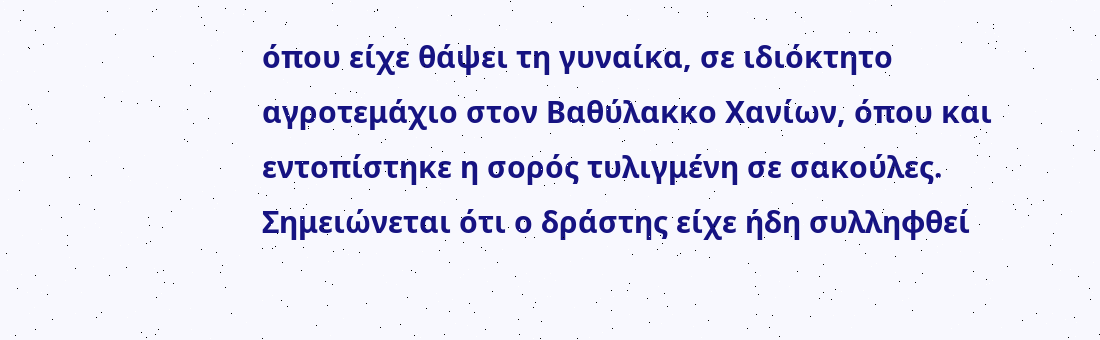όπου είχε θάψει τη γυναίκα, σε ιδιόκτητο αγροτεμάχιο στον Βαθύλακκο Χανίων, όπου και εντοπίστηκε η σορός τυλιγμένη σε σακούλες. Σημειώνεται ότι ο δράστης είχε ήδη συλληφθεί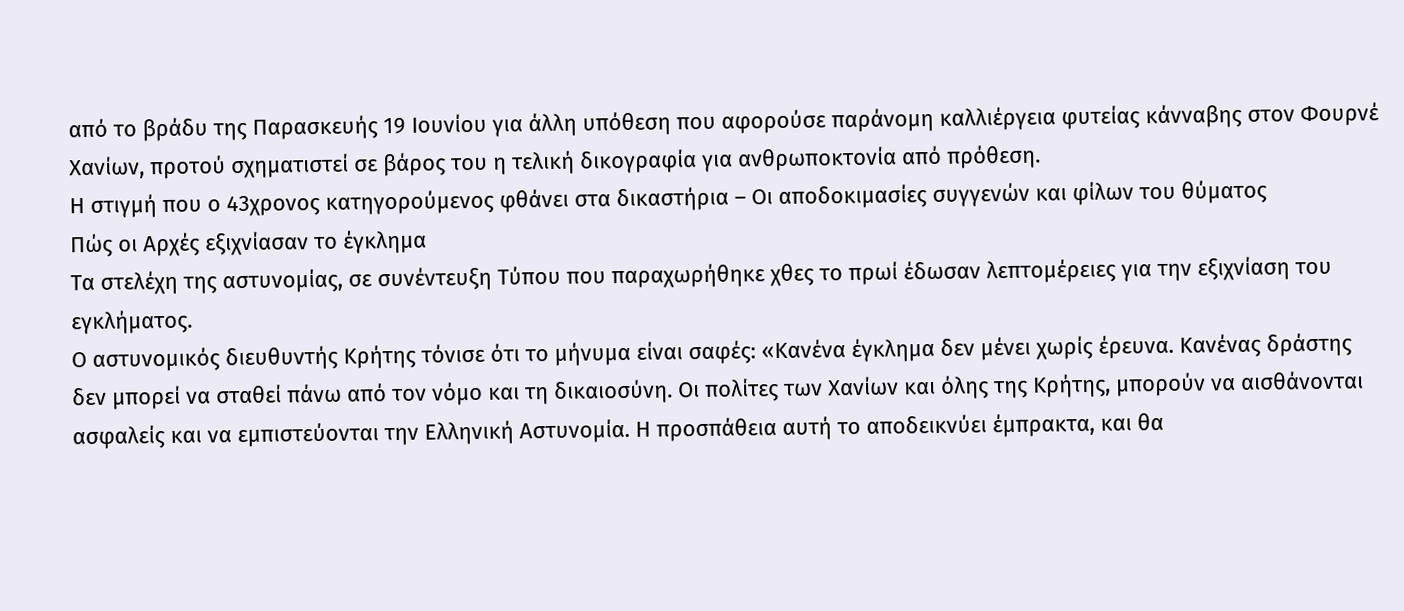από το βράδυ της Παρασκευής 19 Ιουνίου για άλλη υπόθεση που αφορούσε παράνομη καλλιέργεια φυτείας κάνναβης στον Φουρνέ Χανίων, προτού σχηματιστεί σε βάρος του η τελική δικογραφία για ανθρωποκτονία από πρόθεση.
Η στιγμή που ο 43χρονος κατηγορούμενος φθάνει στα δικαστήρια – Οι αποδοκιμασίες συγγενών και φίλων του θύματος
Πώς οι Αρχές εξιχνίασαν το έγκλημα
Τα στελέχη της αστυνομίας, σε συνέντευξη Τύπου που παραχωρήθηκε χθες το πρωί έδωσαν λεπτομέρειες για την εξιχνίαση του εγκλήματος.
Ο αστυνομικός διευθυντής Κρήτης τόνισε ότι το μήνυμα είναι σαφές: «Κανένα έγκλημα δεν μένει χωρίς έρευνα. Κανένας δράστης δεν μπορεί να σταθεί πάνω από τον νόμο και τη δικαιοσύνη. Οι πολίτες των Χανίων και όλης της Κρήτης, μπορούν να αισθάνονται ασφαλείς και να εμπιστεύονται την Ελληνική Αστυνομία. Η προσπάθεια αυτή το αποδεικνύει έμπρακτα, και θα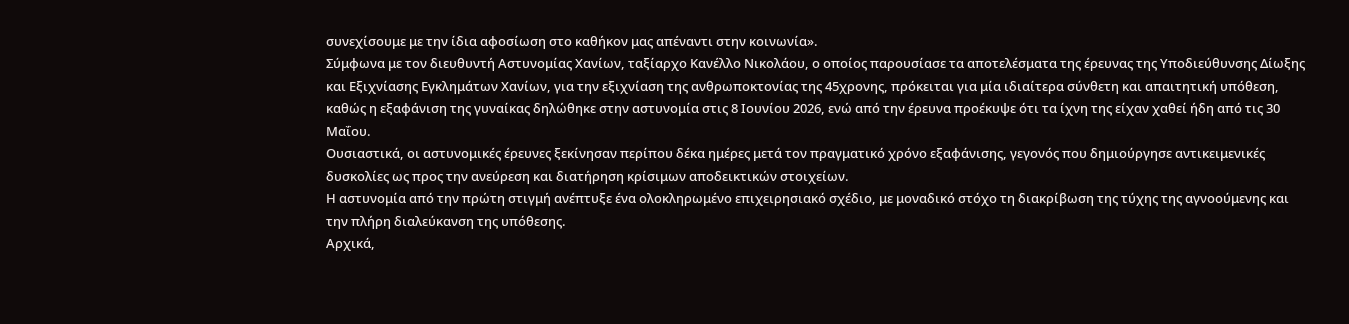συνεχίσουμε με την ίδια αφοσίωση στο καθήκον μας απέναντι στην κοινωνία».
Σύμφωνα με τον διευθυντή Αστυνομίας Χανίων, ταξίαρχο Κανέλλο Νικολάου, ο οποίος παρουσίασε τα αποτελέσματα της έρευνας της Υποδιεύθυνσης Δίωξης και Εξιχνίασης Εγκλημάτων Χανίων, για την εξιχνίαση της ανθρωποκτονίας της 45χρονης, πρόκειται για μία ιδιαίτερα σύνθετη και απαιτητική υπόθεση, καθώς η εξαφάνιση της γυναίκας δηλώθηκε στην αστυνομία στις 8 Ιουνίου 2026, ενώ από την έρευνα προέκυψε ότι τα ίχνη της είχαν χαθεί ήδη από τις 30 Μαΐου.
Ουσιαστικά, οι αστυνομικές έρευνες ξεκίνησαν περίπου δέκα ημέρες μετά τον πραγματικό χρόνο εξαφάνισης, γεγονός που δημιούργησε αντικειμενικές δυσκολίες ως προς την ανεύρεση και διατήρηση κρίσιμων αποδεικτικών στοιχείων.
Η αστυνομία από την πρώτη στιγμή ανέπτυξε ένα ολοκληρωμένο επιχειρησιακό σχέδιο, με μοναδικό στόχο τη διακρίβωση της τύχης της αγνοούμενης και την πλήρη διαλεύκανση της υπόθεσης.
Αρχικά,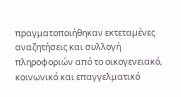πραγματοποιήθηκαν εκτεταμένες αναζητήσεις και συλλογή πληροφοριών από το οικογενειακό, κοινωνικό και επαγγελματικό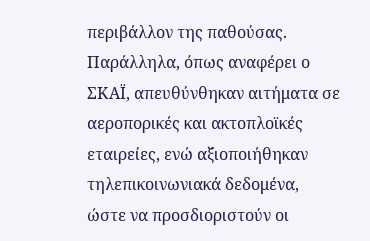περιβάλλον της παθούσας. Παράλληλα, όπως αναφέρει ο ΣΚΑΪ, απευθύνθηκαν αιτήματα σε αεροπορικές και ακτοπλοϊκές εταιρείες, ενώ αξιοποιήθηκαν τηλεπικοινωνιακά δεδομένα, ώστε να προσδιοριστούν οι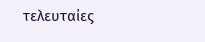τελευταίες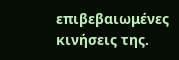επιβεβαιωμένες κινήσεις της.